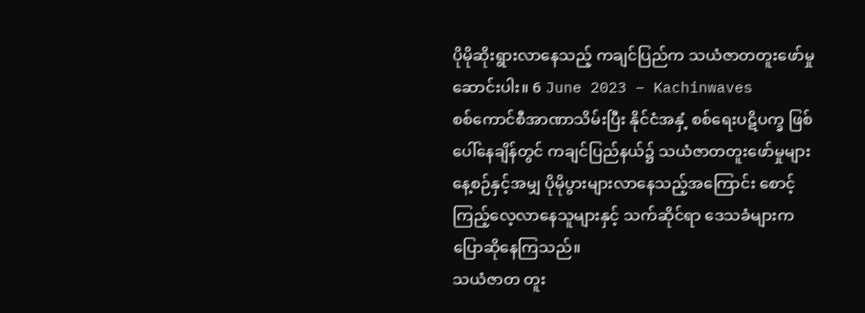ပိုမိုဆိုးရွားလာနေသည့် ကချင်ပြည်က သယံဇာတတူးဖော်မှု
ဆောင်းပါး။ 6 June 2023 – Kachinwaves
စစ်ကောင်စီအာဏာသိမ်းပြီး နိုင်ငံအနှံ့ စစ်ရေးပဋိပက္ခ ဖြစ်ပေါ်နေချိန်တွင် ကချင်ပြည်နယ်၌ သယံဇာတတူးဖော်မှုများ နေ့စဉ်နှင့်အမျှ ပိုမိုပွားများလာနေသည့်အကြောင်း စောင့်ကြည့်လေ့လာနေသူများနှင့် သက်ဆိုင်ရာ ဒေသခံများက ပြောဆိုနေကြသည်။
သယံဇာတ တူး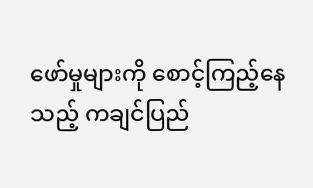ဖော်မှုများကို စောင့်ကြည့်နေသည့် ကချင်ပြည်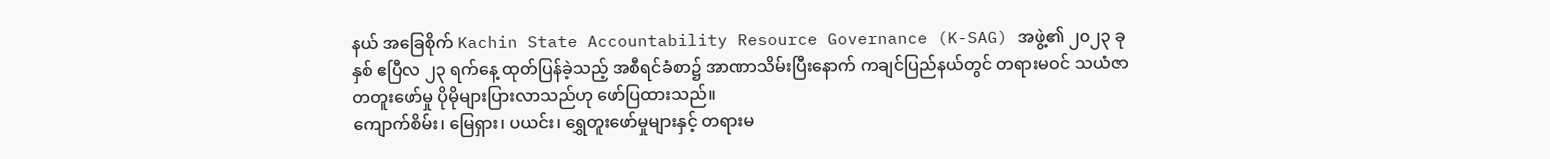နယ် အခြေစိုက် Kachin State Accountability Resource Governance (K-SAG) အဖွဲ့၏ ၂၀၂၃ ခုနှစ် ဧပြီလ ၂၃ ရက်နေ့ ထုတ်ပြန်ခဲ့သည့် အစီရင်ခံစာ၌ အာဏာသိမ်းပြီးနောက် ကချင်ပြည်နယ်တွင် တရားမဝင် သယံဇာတတူးဖော်မှု ပိုမိုများပြားလာသည်ဟု ဖော်ပြထားသည်။
ကျောက်စိမ်း၊ မြေရှား၊ ပယင်း၊ ရွှေတူးဖော်မှုများနှင့် တရားမ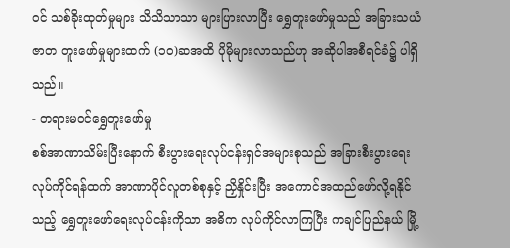ဝင် သစ်ခိုးထုတ်မှုများ သိသိသာသာ များပြားလာပြီး ရွှေတူးဖော်မှုသည် အခြားသယံဇာတ တူးဖော်မှုများထက် (၁၀)ဆအထိ ပိုမိုများလာသည်ဟု အဆိုပါအစီရင်ခံ၌ ပါရှိသည်။
- တရားမဝင်ရွှေတူးဖော်မှု
စစ်အာဏာသိမ်းပြီးနောက် စီးပွားရေးလုပ်ငန်းရှင်အများစုသည် အခြားစီးပွားရေး လုပ်ကိုင်ရန်ထက် အာဏာပိုင်လူတစ်စုနှင့် ညှိနှိုင်းပြီး အကောင်အထည်ဖော်လို့ရနိုင်သည့် ရွှေတူးဖော်ရေးလုပ်ငန်းကိုသာ အဓိက လုပ်ကိုင်လာကြပြီး ကချင်ပြည်နယ် မြို့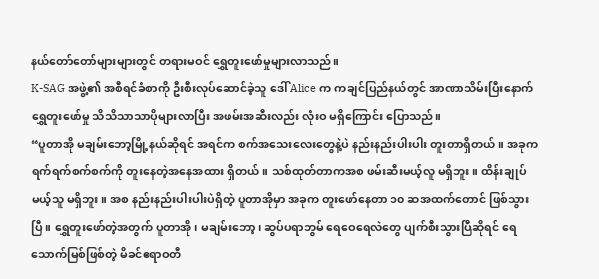နယ်တော်တော်များများတွင် တရားမဝင် ရွှေတူးဖော်မှုများလာသည်။
K-SAG အဖွဲ့၏ အစီရင်ခံစာကို ဦးစီးလုပ်ဆောင်ခဲ့သူ ဒေါ် Alice က ကချင်ပြည်နယ်တွင် အာဏာသိမ်းပြီးနောက် ရွှေတူးဖော်မှု သိသိသာသာပိုများလာပြီး အဖမ်းအဆီးလည်း လုံးဝ မရှိကြောင်း ပြောသည်။
“ပူတာအို မချမ်းဘော့မြို့နယ်ဆိုရင် အရင်က စက်အသေးလေးတွေနဲ့ပဲ နည်းနည်းပါးပါး တူးတာရှိတယ်။ အခုက ရက်ရက်စက်စက်ကို တူးနေတဲ့အနေအထား ရှိတယ်။ သစ်ထုတ်တာကအစ ဖမ်းဆီးမယ့်လူ မရှိဘူး။ ထိန်းချုပ်မယ့်သူ မရှိဘူး။ အစ နည်းနည်းပါးပါးပဲရှိတဲ့ ပူတာအိုမှာ အခုက တူးဖော်နေတာ ၁၀ ဆအထက်တောင် ဖြစ်သွားပြီ။ ရွှေတူးဖော်တဲ့အတွက် ပူတာအို၊ မချမ်းဘော့၊ ဆွပ်ပရာဘွမ် ရေဝေရေလဲတွေ ပျက်စီးသွားပြီဆိုရင် ရေသောက်မြစ်ဖြစ်တဲ့ မိခင်ဧရာဝတီ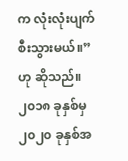က လုံးလုံးပျက်စီးသွားမယ်။”ဟု ဆိုသည်။
၂၀၁၈ ခုနှစ်မှ ၂၀၂၀ ခုနှစ်အ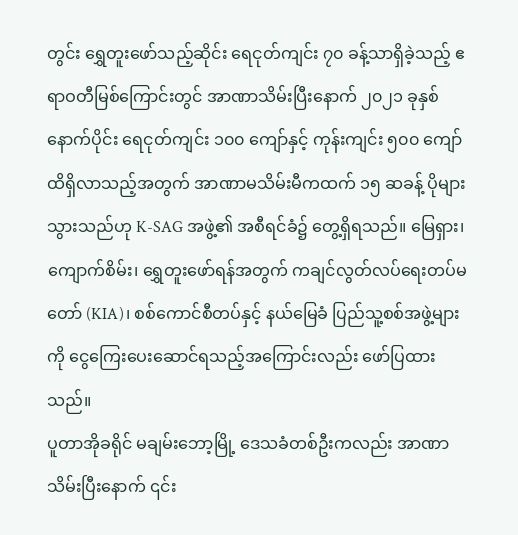တွင်း ရွှေတူးဖော်သည့်ဆိုင်း ရေငုတ်ကျင်း ၇၀ ခန့်သာရှိခဲ့သည့် ဧရာဝတီမြစ်ကြောင်းတွင် အာဏာသိမ်းပြီးနောက် ၂၀၂၁ ခုနှစ်နောက်ပိုင်း ရေငုတ်ကျင်း ၁၀၀ ကျော်နှင့် ကုန်းကျင်း ၅၀၀ ကျော်ထိရှိလာသည့်အတွက် အာဏာမသိမ်းမီကထက် ၁၅ ဆခန့် ပိုများသွားသည်ဟု K-SAG အဖွဲ့၏ အစီရင်ခံ၌ တွေ့ရှိရသည်။ မြေရှား၊ ကျောက်စိမ်း၊ ရွှေတူးဖော်ရန်အတွက် ကချင်လွတ်လပ်ရေးတပ်မတော် (KIA)၊ စစ်ကောင်စီတပ်နှင့် နယ်မြေခံ ပြည်သူ့စစ်အဖွဲ့များကို ငွေကြေးပေးဆောင်ရသည့်အကြောင်းလည်း ဖော်ပြထားသည်။
ပူတာအိုခရိုင် မချမ်းဘော့မြို့ ဒေသခံတစ်ဦးကလည်း အာဏာသိမ်းပြီးနောက် ၎င်း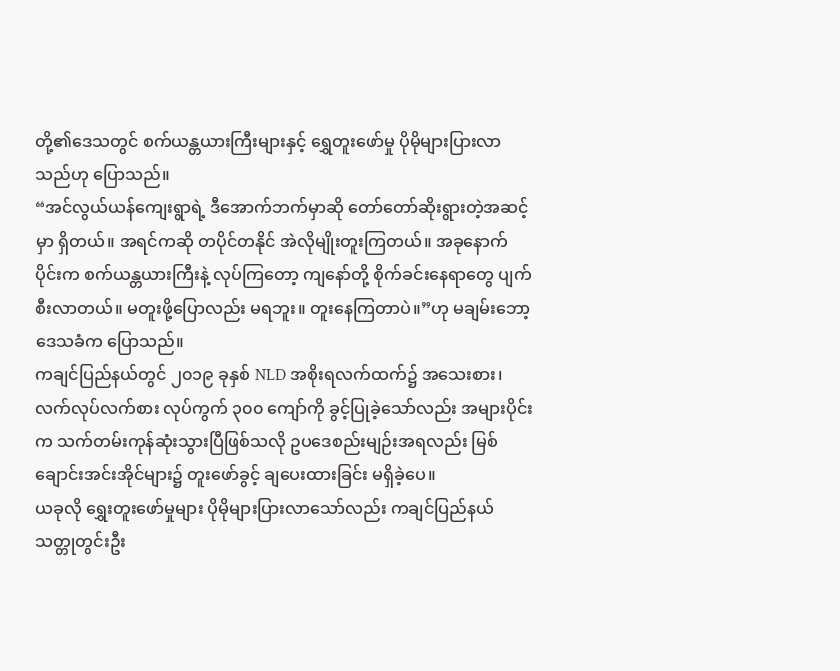တို့၏ဒေသတွင် စက်ယန္တယားကြီးများနှင့် ရွှေတူးဖော်မှု ပိုမိုများပြားလာသည်ဟု ပြောသည်။
“အင်လွယ်ယန်ကျေးရွာရဲ့ ဒီအောက်ဘက်မှာဆို တော်တော်ဆိုးရွားတဲ့အဆင့်မှာ ရှိတယ်။ အရင်ကဆို တပိုင်တနိုင် အဲလိုမျိုးတူးကြတယ်။ အခုနောက်ပိုင်းက စက်ယန္တယားကြီးနဲ့ လုပ်ကြတော့ ကျနော်တို့ စိုက်ခင်းနေရာတွေ ပျက်စီးလာတယ်။ မတူးဖို့ပြောလည်း မရဘူး။ တူးနေကြတာပဲ။”ဟု မချမ်းဘော့ ဒေသခံက ပြောသည်။
ကချင်ပြည်နယ်တွင် ၂၀၁၉ ခုနှစ် NLD အစိုးရလက်ထက်၌ အသေးစား၊ လက်လုပ်လက်စား လုပ်ကွက် ၃၀၀ ကျော်ကို ခွင့်ပြုခဲ့သော်လည်း အများပိုင်းက သက်တမ်းကုန်ဆုံးသွားပြီဖြစ်သလို ဥပဒေစည်းမျဉ်းအရလည်း မြစ်ချောင်းအင်းအိုင်များ၌ တူးဖော်ခွင့် ချပေးထားခြင်း မရှိခဲ့ပေ။
ယခုလို ရွှေးတူးဖော်မှုများ ပိုမိုများပြားလာသော်လည်း ကချင်ပြည်နယ် သတ္တုတွင်းဦး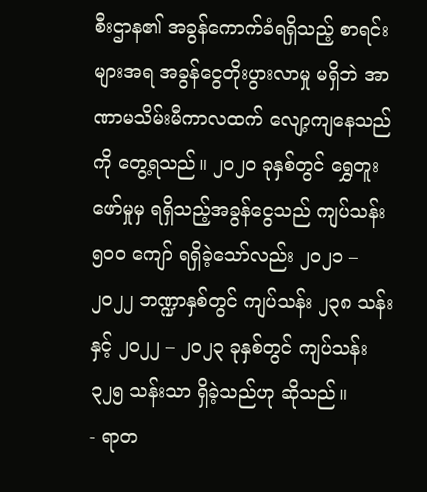စီးဌာန၏ အခွန်ကောက်ခံရရှိသည့် စာရင်းများအရ အခွန်ငွေတိုးပွားလာမှု မရှိဘဲ အာဏာမသိမ်းမီကာလထက် လျော့ကျနေသည်ကို တွေ့ရသည်။ ၂၀၂၀ ခုနှစ်တွင် ရွှေတူးဖော်မှုမှ ရရှိသည့်အခွန်ငွေသည် ကျပ်သန်း ၅၀၀ ကျော် ရရှိခဲ့သော်လည်း ၂၀၂၁ – ၂၀၂၂ ဘဏ္ဍာနှစ်တွင် ကျပ်သန်း ၂၃၈ သန်းနှင့် ၂၀၂၂ – ၂၀၂၃ ခုနှစ်တွင် ကျပ်သန်း ၃၂၅ သန်းသာ ရှိခဲ့သည်ဟု ဆိုသည်။
- ရာတ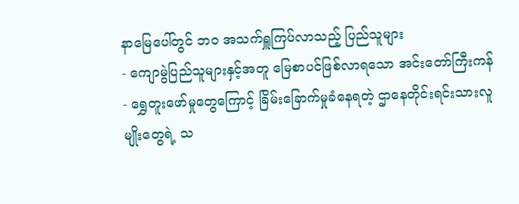နာမြေပေါ်တွင် ဘဝ အသက်ရှူကြပ်လာသည့် ပြည်သူများ
- ကျောမွဲပြည်သူများနှင့်အတူ မြေစာပင်ဖြစ်လာရသော အင်းတော်ကြီးကန်
- ရွှေတူးဖော်မှုတွေကြောင့် ခြိမ်းခြောက်မှုခံနေရတဲ့ ဌာနေတိုင်းရင်းသားလူမျိုးတွေရဲ့ သ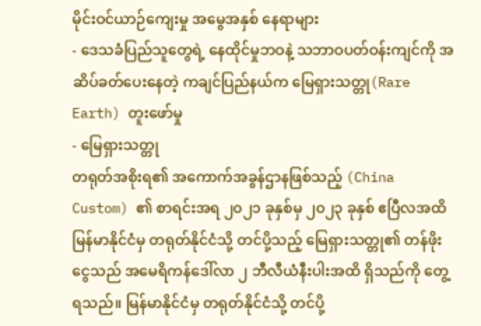မိုင်းဝင်ယာဉ်ကျေးမှု အမွေအနှစ် နေရာများ
- ဒေသခံပြည်သူတွေရဲ့ နေထိုင်မှုဘဝနဲ့ သဘာဝပတ်ဝန်းကျင်ကို အဆိပ်ခတ်ပေးနေတဲ့ ကချင်ပြည်နယ်က မြေရှားသတ္တု(Rare Earth) တူးဖော်မှု
- မြေရှားသတ္တု
တရုတ်အစိုးရ၏ အကောက်အခွန်ဌာနဖြစ်သည့် (China Custom) ၏ စာရင်းအရ ၂၀၂၁ ခုနှစ်မှ ၂၀၂၃ ခုနှစ် ဧပြီလအထိ မြန်မာနိုင်ငံမှ တရုတ်နိုင်ငံသို့ တင်ပို့သည့် မြေရှားသတ္တု၏ တန်ဖိုးငွေသည် အမေရိကန်ဒေါ်လာ ၂ ဘီလီယံနီးပါးအထိ ရှိသည်ကို တွေ့ရသည်။ မြန်မာနိုင်ငံမှ တရုတ်နိုင်ငံသို့ တင်ပို့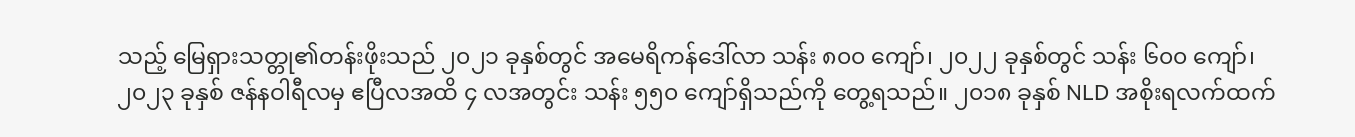သည့် မြေရှားသတ္တု၏တန်းဖိုးသည် ၂၀၂၁ ခုနှစ်တွင် အမေရိကန်ဒေါ်လာ သန်း ၈၀၀ ကျော်၊ ၂၀၂၂ ခုနှစ်တွင် သန်း ၆၀၀ ကျော်၊ ၂၀၂၃ ခုနှစ် ဇန်နဝါရီလမှ ဧပြီလအထိ ၄ လအတွင်း သန်း ၅၅၀ ကျော်ရှိသည်ကို တွေ့ရသည်။ ၂၀၁၈ ခုနှစ် NLD အစိုးရလက်ထက်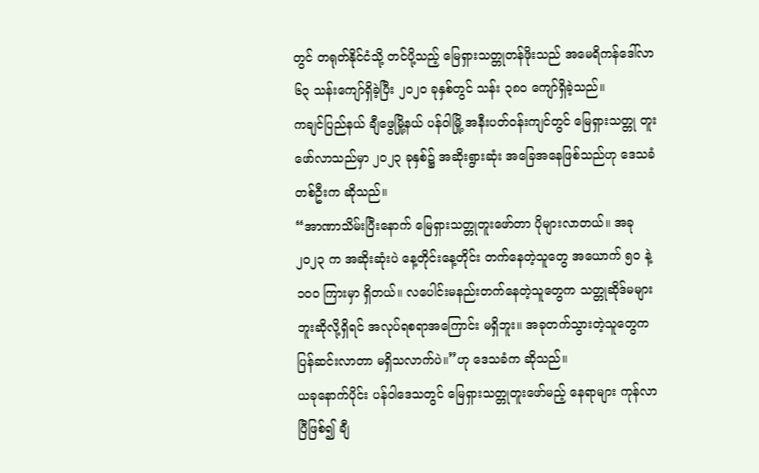တွင် တရုတ်နိုင်ငံသို့ တင်ပို့သည့် မြေရှားသတ္တုတန်ဖိုးသည် အမေရိကန်ဒေါ်လာ ၆၃ သန်းကျော်ရှိခဲ့ပြီး ၂၀၂၀ ခုနှစ်တွင် သန်း ၃၈၀ ကျော်ရှိခဲ့သည်။
ကချင်ပြည်နယ် ချီဖွေမြို့နယ် ပန်ဝါမြို့ အနီးပတ်ဝန်းကျင်တွင် မြေရှားသတ္တု တူးဖော်လာသည်မှာ ၂၀၂၃ ခုနှစ်၌ အဆိုးရွားဆုံး အခြေအနေဖြစ်သည်ဟု ဒေသခံတစ်ဦးက ဆိုသည်။
“အာဏာသိမ်းပြီးနောက် မြေရှားသတ္တုတူးဖော်တာ ပိုများလာတယ်။ အခု ၂၀၂၃ က အဆိုးဆုံးပဲ နေ့တိုင်းနေ့တိုင်း တက်နေတဲ့သူတွေ အယောက် ၅၀ နဲ့ ၁၀၀ ကြားမှာ ရှိတယ်။ လပေါင်းမနည်းတက်နေတဲ့သူတွေက သတ္တုဆိုဒ်မများဘူးဆိုလို့ရှိရင် အလုပ်ရစရာအကြောင်း မရှိဘူး။ အခုတက်သွားတဲ့သူတွေက ပြန်ဆင်းလာတာ မရှိသလာက်ပဲ။”ဟု ဒေသခံက ဆိုသည်။
ယခုနောက်ပိုင်း ပန်ဝါဒေသတွင် မြေရှားသတ္တုတူးဖော်မည့် နေရာများ ကုန်လာပြီဖြစ်၍ ချီ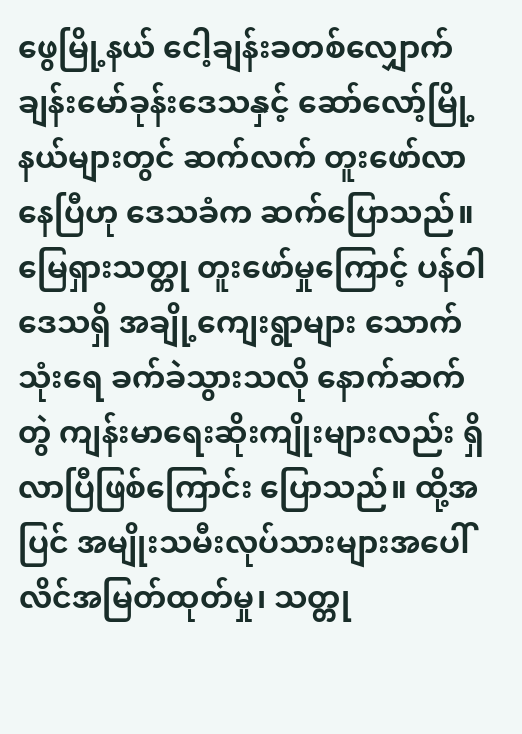ဖွေမြို့နယ် ငေါ့ချန်းခတစ်လျှောက် ချန်းမော်ခုန်းဒေသနှင့် ဆော်လော့်မြို့နယ်များတွင် ဆက်လက် တူးဖော်လာနေပြီဟု ဒေသခံက ဆက်ပြောသည်။ မြေရှားသတ္တု တူးဖော်မှုကြောင့် ပန်ဝါဒေသရှိ အချို့ကျေးရွာများ သောက်သုံးရေ ခက်ခဲသွားသလို နောက်ဆက်တွဲ ကျန်းမာရေးဆိုးကျိုးများလည်း ရှိလာပြီဖြစ်ကြောင်း ပြောသည်။ ထို့အပြင် အမျိုးသမီးလုပ်သားများအပေါ် လိင်အမြတ်ထုတ်မှု၊ သတ္တု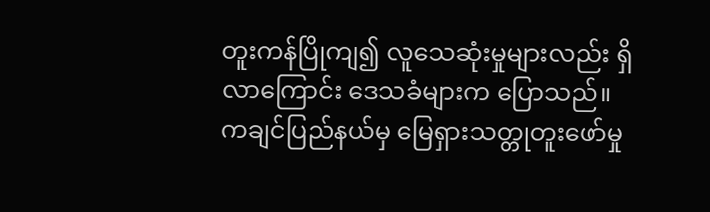တူးကန်ပြိုကျ၍ လူသေဆုံးမှုများလည်း ရှိလာကြောင်း ဒေသခံများက ပြောသည်။
ကချင်ပြည်နယ်မှ မြေရှားသတ္တုတူးဖော်မှု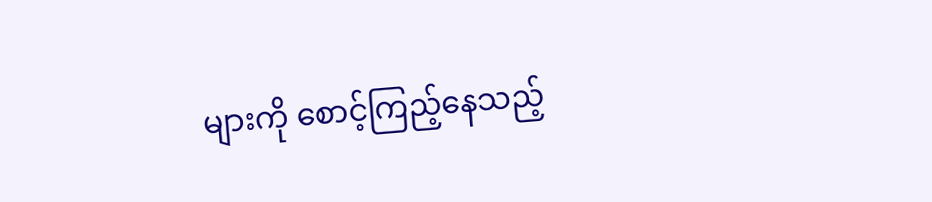များကို စောင့်ကြည့်နေသည့်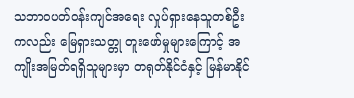သဘာဝပတ်ဝန်းကျင်အရေး လှုပ်ရှားနေသူတစ်ဦးကလည်း မြေရှားသတ္တု တူးဖော်မှုများကြောင့် အကျိုးအမြတ်ရရှိသူများမှာ တရုတ်နိုင်ငံနှင့် မြန်မာနိုင်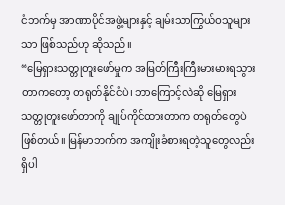ငံဘက်မှ အာဏာပိုင်အဖွဲ့များနှင့် ချမ်းသာကြွယ်ဝသူများသာ ဖြစ်သည်ဟု ဆိုသည်။
“မြေရှားသတ္တုတူးဖော်မှုက အမြတ်ကြီးကြီးမားမားရသွားတာကတော့ တရုတ်နိုင်ငံပဲ၊ ဘာကြောင့်လဲဆို မြေရှားသတ္တုတူးဖော်တာကို ချုပ်ကိုင်ထားတာက တရုတ်တွေပဲ ဖြစ်တယ်။ မြန်မာဘက်က အကျိုးခံစားရတဲ့သူတွေလည်း ရှိပါ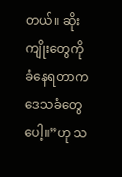တယ်။ ဆိုးကျိုးတွေကို ခံနေရတာက ဒေသခံတွေပေါ့။”ဟု သ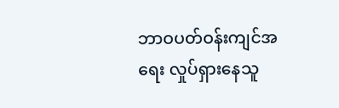ဘာဝပတ်ဝန်းကျင်အရေး လှုပ်ရှားနေသူ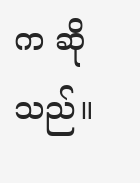က ဆိုသည်။